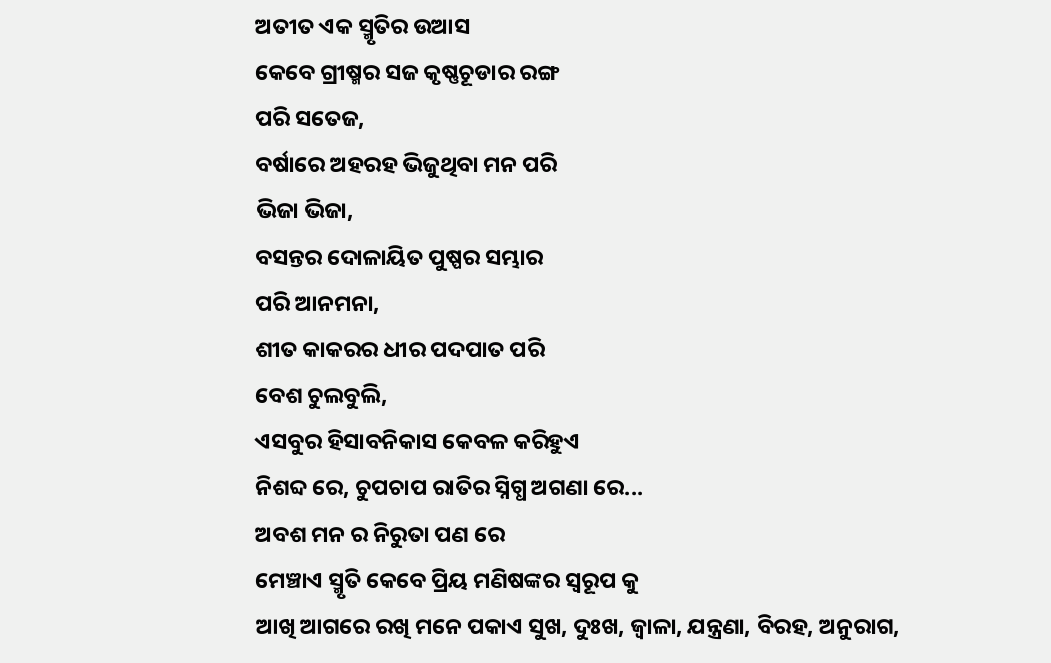ଅତୀତ ଏକ ସ୍ମୃତିର ଉଆସ
କେବେ ଗ୍ରୀଷ୍ମର ସଜ କୃଷ୍ଣଚୂଡାର ରଙ୍ଗ
ପରି ସତେଜ,
ବର୍ଷାରେ ଅହରହ ଭିଜୁଥିବା ମନ ପରି
ଭିଜା ଭିଜା,
ବସନ୍ତର ଦୋଳାୟିତ ପୁଷ୍ପର ସମ୍ଭାର
ପରି ଆନମନା,
ଶୀତ କାକରର ଧୀର ପଦପାତ ପରି
ବେଶ ଚୁଲବୁଲି,
ଏସବୁର ହିସାବନିକାସ କେବଳ କରିହୁଏ
ନିଶବ୍ଦ ରେ, ଚୁପଚାପ ରାତିର ସ୍ନିଗ୍ଧ ଅଗଣା ରେ...
ଅବଶ ମନ ର ନିରୁତା ପଣ ରେ
ମେଞ୍ଚାଏ ସ୍ମୃତି କେବେ ପ୍ରିୟ ମଣିଷଙ୍କର ସ୍ୱରୂପ କୁ
ଆଖି ଆଗରେ ରଖି ମନେ ପକାଏ ସୁଖ, ଦୁଃଖ, ଜ୍ୱାଳା, ଯନ୍ତ୍ରଣା, ବିରହ, ଅନୁରାଗ,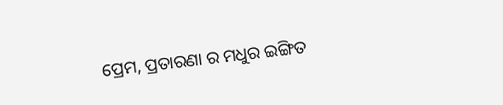ପ୍ରେମ, ପ୍ରତାରଣା ର ମଧୁର ଇଙ୍ଗିତ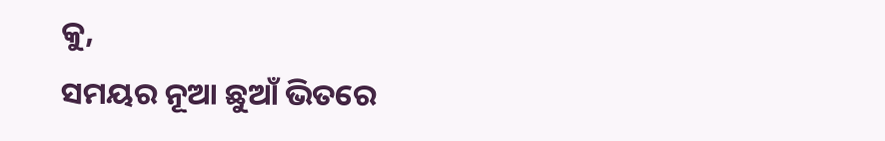କୁ,
ସମୟର ନୂଆ ଛୁଆଁ ଭିତରେ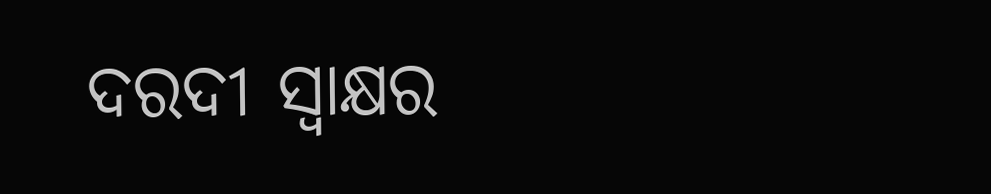ଦରଦୀ ସ୍ଵାକ୍ଷର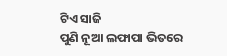ଟିଏ ସାଜି
ପୁଣି ନୂଆ ଲଫାପା ଭିତରେ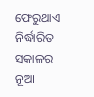ଫେରୁଥାଏ ନିର୍ଦ୍ଧାରିତ ସକାଳର
ନୂଆ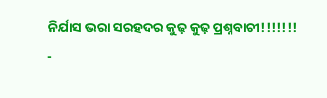ନିର୍ଯାସ ଭରା ସରହଦର କୁଢ଼ କୁଢ଼ ପ୍ରଶ୍ନବାଚୀ!!!!!!!
-